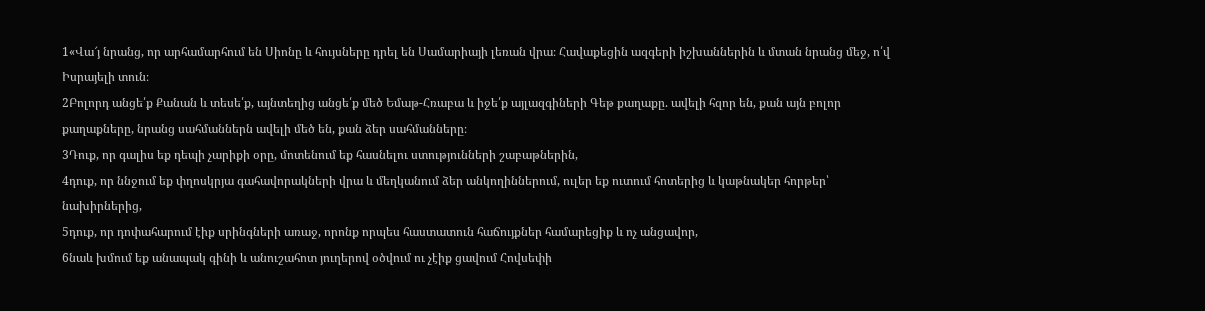1«Վա՜յ նրանց, որ արհամարհում են Սիոնը և հույսները դրել են Սամարիայի լեռան վրա։ Հավաքեցին ազգերի իշխաններին և մտան նրանց մեջ, ո՛վ Իսրայելի տուն։
2Բոլորդ անցե՛ք Քանան և տեսե՛ք, այնտեղից անցե՛ք մեծ Եմաթ-Հռաբա և իջե՛ք այլազգիների Գեթ քաղաքը. ավելի հզոր են, քան այն բոլոր քաղաքները, նրանց սահմաններն ավելի մեծ են, քան ձեր սահմանները։
3Դուք, որ գալիս եք դեպի չարիքի օրը, մոտենում եք հասնելու ստությունների շաբաթներին,
4դուք, որ ննջում եք փղոսկրյա գահավորակների վրա և մեղկանում ձեր անկողիններում, ուլեր եք ուտում հոտերից և կաթնակեր հորթեր՝ նախիրներից,
5դուք, որ դոփահարում էիք սրինգների առաջ, որոնք որպես հաստատուն հաճույքներ համարեցիք և ոչ անցավոր,
6նաև խմում եք անապակ գինի և անուշահոտ յուղերով օծվում ու չէիք ցավում Հովսեփի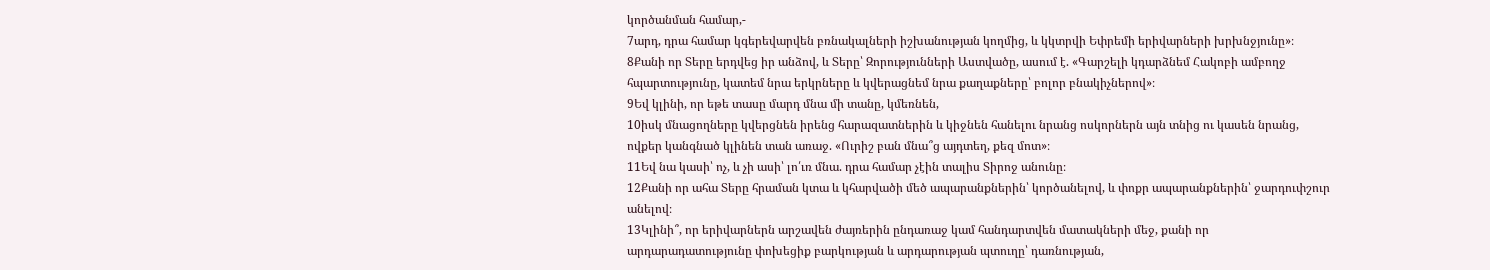կործանման համար,-
7արդ, դրա համար կգերեվարվեն բռնակալների իշխանության կողմից, և կկտրվի Եփրեմի երիվարների խրխնջյունը»։
8Քանի որ Տերը երդվեց իր անձով, և Տերը՝ Զորությունների Աստվածը, ասում է. «Գարշելի կդարձնեմ Հակոբի ամբողջ հպարտությունը, կատեմ նրա երկրները և կվերացնեմ նրա քաղաքները՝ բոլոր բնակիչներով»։
9Եվ կլինի, որ եթե տասը մարդ մնա մի տանը, կմեռնեն,
10իսկ մնացողները կվերցնեն իրենց հարազատներին և կիջնեն հանելու նրանց ոսկորներն այն տնից ու կասեն նրանց, ովքեր կանգնած կլինեն տան առաջ. «Ուրիշ բան մնա՞ց այդտեղ, քեզ մոտ»։
11Եվ նա կասի՝ ոչ, և չի ասի՝ լո՛ւռ մնա. դրա համար չէին տալիս Տիրոջ անունը։
12Քանի որ ահա Տերը հրաման կտա և կհարվածի մեծ ապարանքներին՝ կործանելով, և փոքր ապարանքներին՝ ջարդուփշուր անելով։
13Կլինի՞, որ երիվարներն արշավեն ժայռերին ընդառաջ կամ հանդարտվեն մատակների մեջ, քանի որ արդարադատությունը փոխեցիք բարկության և արդարության պտուղը՝ դառնության,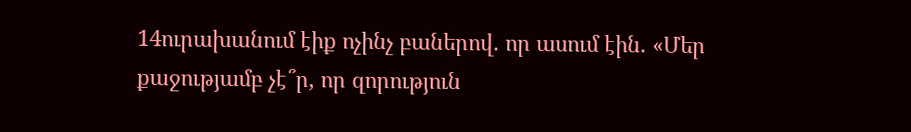14ուրախանում էիք ոչինչ բաներով. որ ասում էին. «Մեր քաջությամբ չէ՞ր, որ զորություն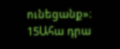ունեցանք»։
15Ահա դրա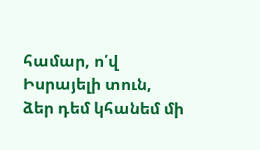համար, ո՛վ Իսրայելի տուն, ձեր դեմ կհանեմ մի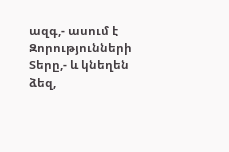ազգ,- ասում է Զորությունների Տերը,- և կնեղեն ձեզ,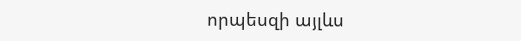որպեսզի այլևս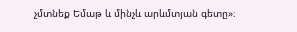չմտնեք Եմաթ և մինչև արևմտյան գետը»։